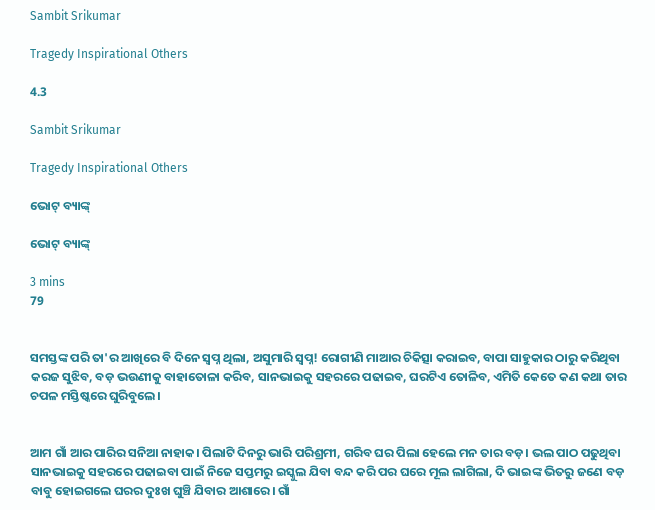Sambit Srikumar

Tragedy Inspirational Others

4.3

Sambit Srikumar

Tragedy Inspirational Others

ଭୋଟ୍ ବ୍ୟାଙ୍କ୍

ଭୋଟ୍ ବ୍ୟାଙ୍କ୍

3 mins
79


ସମସ୍ତଙ୍କ ପରି ତା'ର ଆଖିରେ ବି ଦିନେ ସ୍ବପ୍ନ ଥିଲା, ଅସୁମାରି ସ୍ବପ୍ନ! ରୋଗୀଣି ମାଆର ଚିକିତ୍ସା କରାଇବ, ବାପା ସାହୁକାର ଠାରୁ କରିଥିବା କରଜ ସୁଝିବ, ବଡ଼ ଭଉଣୀକୁ ବାହାତୋଳା କରିବ, ସାନଭାଇକୁ ସହରରେ ପଢାଇବ, ଘରଟିଏ ତୋଳିବ, ଏମିତି କେତେ କଣ କଥା ତାର ଚପଳ ମସ୍ତିଷ୍କରେ ଘୁରିବୁଲେ।


ଆମ ଗାଁ ଆର ପାରିର ସନିଆ ନାହାକ। ପିଲାଟି ଦିନରୁ ଭାରି ପରିଶ୍ରମୀ, ଗରିବ ଘର ପିଲା ହେଲେ ମନ ତାର ବଡ଼। ଭଲ ପାଠ ପଢୁଥିବା ସାନଭାଇକୁ ସହରରେ ପଢାଇବା ପାଇଁ ନିଜେ ସପ୍ତମରୁ ଇସ୍କୁଲ ଯିବା ବନ୍ଦ କରି ପର ଘରେ ମୂଲ ଲାଗିଲା, ଦି ଭାଇଙ୍କ ଭିତରୁ ଜଣେ ବଡ଼ ବାବୁ ହୋଇଗଲେ ଘରର ଦୁଃଖ ଘୁଞ୍ଚି ଯିବାର ଆଶାରେ। ଗାଁ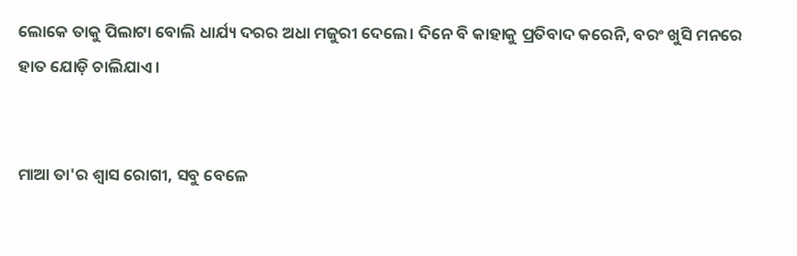ଲୋକେ ତାକୁ ପିଲାଟା ବୋଲି ଧାର୍ଯ୍ୟ ଦରର ଅଧା ମଜୁରୀ ଦେଲେ। ଦିନେ ବି କାହାକୁ ପ୍ରତିବାଦ କରେନି, ବରଂ ଖୁସି ମନରେ ହାତ ଯୋଡ଼ି ଚାଲିଯାଏ।


ମାଆ ତା'ର ଶ୍ବାସ ରୋଗୀ, ସବୁ ବେଳେ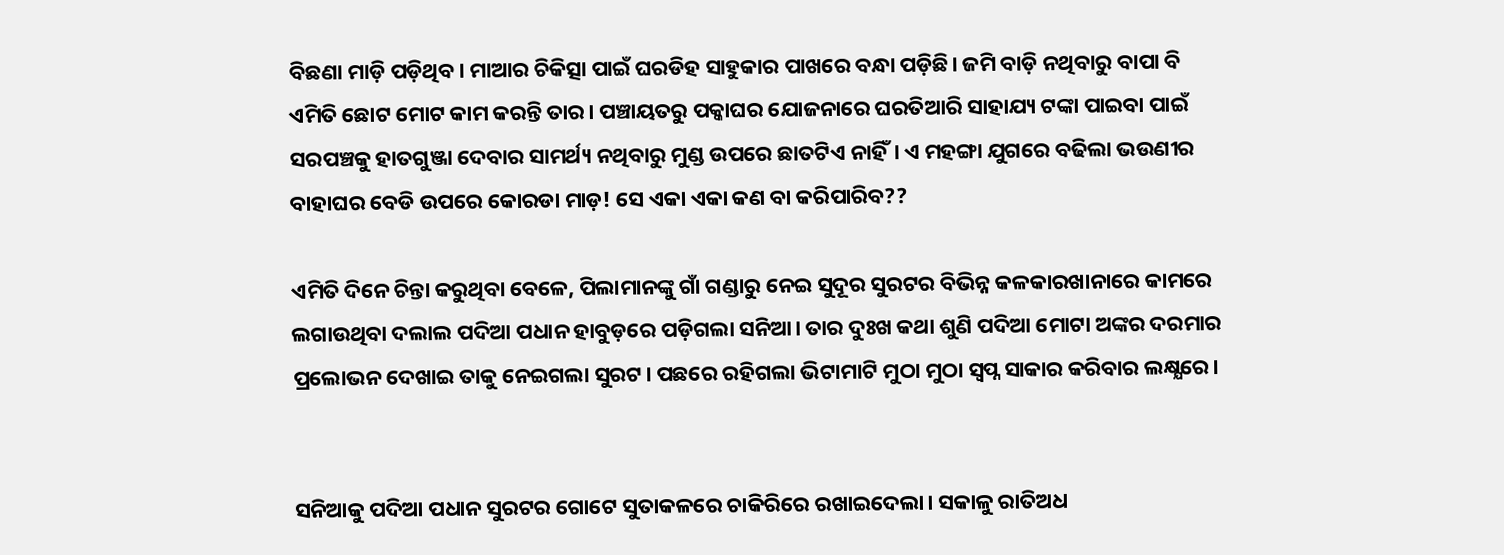ବିଛଣା ମାଡ଼ି ପଡ଼ିଥିବ। ମାଆର ଚିକିତ୍ସା ପାଇଁ ଘରଡିହ ସାହୁକାର ପାଖରେ ବନ୍ଧା ପଡ଼ିଛି। ଜମି ବାଡ଼ି ନଥିବାରୁ ବାପା ବି ଏମିତି ଛୋଟ ମୋଟ କାମ କରନ୍ତି ତାର। ପଞ୍ଚାୟତରୁ ପକ୍କାଘର ଯୋଜନାରେ ଘରତିଆରି ସାହାଯ୍ୟ ଟଙ୍କା ପାଇବା ପାଇଁ ସରପଞ୍ଚକୁ ହାତଗୁଞ୍ଜା ଦେବାର ସାମର୍ଥ୍ୟ ନଥିବାରୁ ମୁଣ୍ଡ ଉପରେ ଛାତଟିଏ ନାହିଁ। ଏ ମହଙ୍ଗା ଯୁଗରେ ବଢିଲା ଭଉଣୀର ବାହାଘର ବେଡି ଉପରେ କୋରଡା ମାଡ଼! ସେ ଏକା ଏକା କଣ ବା କରିପାରିବ??

ଏମିତି ଦିନେ ଚିନ୍ତା କରୁଥିବା ବେଳେ, ପିଲାମାନଙ୍କୁ ଗାଁ ଗଣ୍ଡାରୁ ନେଇ ସୁଦୂର ସୁରଟର ବିଭିନ୍ନ କଳକାରଖାନାରେ କାମରେ ଲଗାଉଥିବା ଦଲାଲ ପଦିଆ ପଧାନ ହାବୁଡ଼ରେ ପଡ଼ିଗଲା ସନିଆ। ତାର ଦୁଃଖ କଥା ଶୁଣି ପଦିଆ ମୋଟା ଅଙ୍କର ଦରମାର ପ୍ରଲୋଭନ ଦେଖାଇ ତାକୁ ନେଇଗଲା ସୁରଟ। ପଛରେ ରହିଗଲା ଭିଟାମାଟି ମୁଠା ମୁଠା ସ୍ବପ୍ନ ସାକାର କରିବାର ଲକ୍ଷ୍ଯରେ।


ସନିଆକୁ ପଦିଆ ପଧାନ ସୁରଟର ଗୋଟେ ସୁତାକଳରେ ଚାକିରିରେ ରଖାଇଦେଲା। ସକାଳୁ ରାତିଅଧ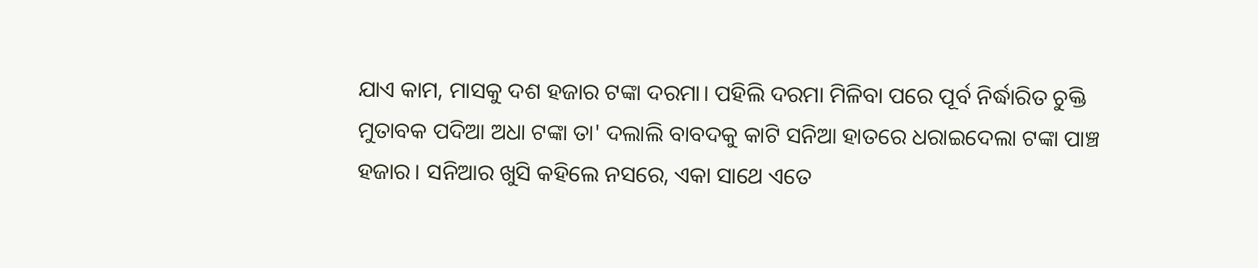ଯାଏ କାମ, ମାସକୁ ଦଶ ହଜାର ଟଙ୍କା ଦରମା। ପହିଲି ଦରମା ମିଳିବା ପରେ ପୂର୍ବ ନିର୍ଦ୍ଧାରିତ ଚୁକ୍ତି ମୁତାବକ ପଦିଆ ଅଧା ଟଙ୍କା ତା' ଦଲାଲି ବାବଦକୁ କାଟି ସନିଆ ହାତରେ ଧରାଇଦେଲା ଟଙ୍କା ପାଞ୍ଚ ହଜାର। ସନିଆର ଖୁସି କହିଲେ ନସରେ, ଏକା ସାଥେ ଏତେ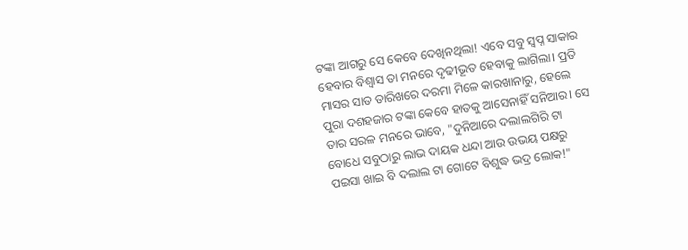ଟଙ୍କା ଆଗରୁ ସେ କେବେ ଦେଖିନଥିଲା! ଏବେ ସବୁ ସ୍ୱପ୍ନ ସାକାର ହେବାର ବିଶ୍ବାସ ତା ମନରେ ଦୃଢୀଭୂତ ହେବାକୁ ଲାଗିଲା। ପ୍ରତି ମାସର ସାତ ତାରିଖରେ ଦରମା ମିଳେ କାରଖାନାରୁ, ହେଲେ ପୁରା ଦଶହଜାର ଟଙ୍କା କେବେ ହାତକୁ ଆସେନାହିଁ ସନିଆର। ସେ ତାର ସରଳ ମନରେ ଭାବେ, "ଦୁନିଆରେ ଦଲାଲଗିରି ଟା ବୋଧେ ସବୁଠାରୁ ଲାଭ ଦାୟକ ଧନ୍ଦା ଆଉ ଉଭୟ ପକ୍ଷରୁ ପଇସା ଖାଇ ବି ଦଲାଲ ଟା ଗୋଟେ ବିଶୁଦ୍ଧ ଭଦ୍ର ଲୋକ!"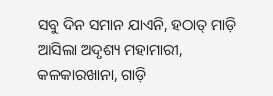ସବୁ ଦିନ ସମାନ ଯାଏନି, ହଠାତ୍ ମାଡ଼ି ଆସିଲା ଅଦୃଶ୍ୟ ମହାମାରୀ, କଳକାରଖାନା, ଗାଡ଼ି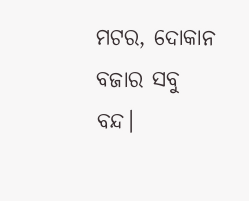ମଟର, ଦୋକାନ ବଜାର ସବୁ ବନ୍ଦ।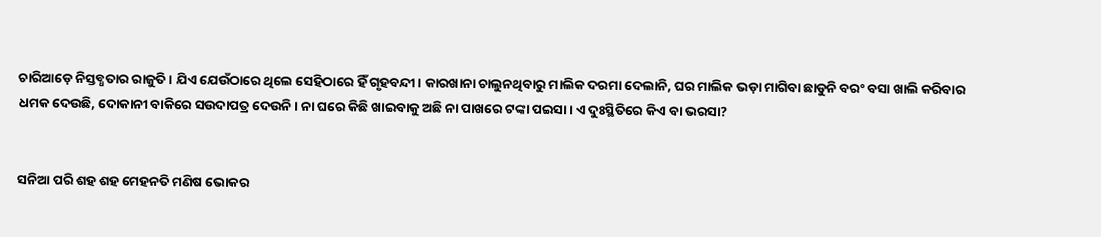ଚାରିଆଡ଼େ ନିସ୍ତବ୍ଧତାର ରାଜୁତି। ଯିଏ ଯେଉଁଠାରେ ଥିଲେ ସେହିଠାରେ ହିଁ ଗୃହବନ୍ଦୀ। କାରଖାନା ଚାଲୁନଥିବାରୁ ମାଲିକ ଦରମା ଦେଲାନି, ଘର ମାଲିକ ଭଡ଼ା ମାଗିବା ଛାଡୁନି ବରଂ ବସା ଖାଲି କରିବାର ଧମକ ଦେଉଛି, ଦୋକାନୀ ବାକିରେ ସଉଦାପତ୍ର ଦେଉନି। ନା ଘରେ କିଛି ଖାଇବାକୁ ଅଛି ନା ପାଖରେ ଟଙ୍କା ପଇସା। ଏ ଦୁଃସ୍ଥିତିରେ କିଏ ବା ଭରସା?


ସନିଆ ପରି ଶହ ଶହ ମେହନତି ମଣିଷ ଭୋକର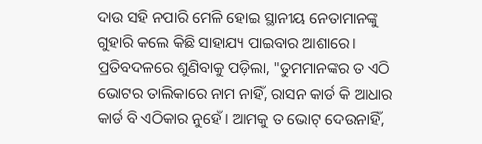ଦାଉ ସହି ନପାରି ମେଳି ହୋଇ ସ୍ଥାନୀୟ ନେତାମାନଙ୍କୁ ଗୁହାରି କଲେ କିଛି ସାହାଯ୍ୟ ପାଇବାର ଆଶାରେ। ପ୍ରତିବଦଳରେ ଶୁଣିବାକୁ ପଡ଼ିଲା, "ତୁମମାନଙ୍କର ତ ଏଠି ଭୋଟର ତାଲିକାରେ ନାମ ନାହିଁ, ରାସନ କାର୍ଡ କି ଆଧାର କାର୍ଡ ବି ଏଠିକାର ନୁହେଁ। ଆମକୁ ତ ଭୋଟ୍ ଦେଉନାହିଁ,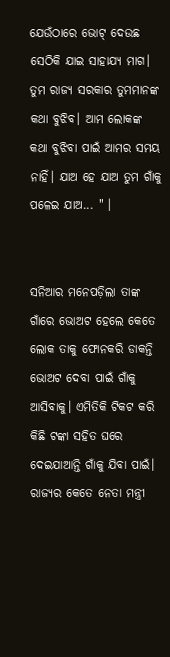ଯେଉଁଠାରେ ଭୋଟ୍ ଦେଉଛ ସେଠିକି ଯାଇ ସାହାଯ୍ୟ ମାଗ। ତୁମ ରାଜ୍ୟ ସରକାର ତୁମମାନଙ୍କ କଥା ବୁଝିବ। ଆମ ଲୋକଙ୍କ କଥା ବୁଝିବା ପାଇଁ ଆମର ସମୟ ନାହିଁ। ଯାଅ ହେ ଯାଅ ତୁମ ଗାଁକୁ ପଳେଇ ଯାଅ... " ।


ସନିଆର ମନେପଡ଼ିଲା ତାଙ୍କ ଗାଁରେ ଭୋଅଟ ହେଲେ କେତେ ଲୋକ ତାକୁ ଫୋନକରି ଡାକନ୍ତି ଭୋଅଟ ଦେବା ପାଇଁ ଗାଁକୁ ଆସିବାକୁ। ଏମିତିକି ଟିକଟ କରି କିଛି ଟଙ୍କା ସହିତ ଘରେ ଦେଇଯାଆନ୍ତି ଗାଁକୁ ଯିବା ପାଇଁ। ରାଜ୍ଯର କେତେ ନେତା ମନ୍ତ୍ରୀ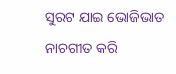ସୁରଟ ଯାଇ ଭୋଜିଭାତ ନାଚଗୀତ କରି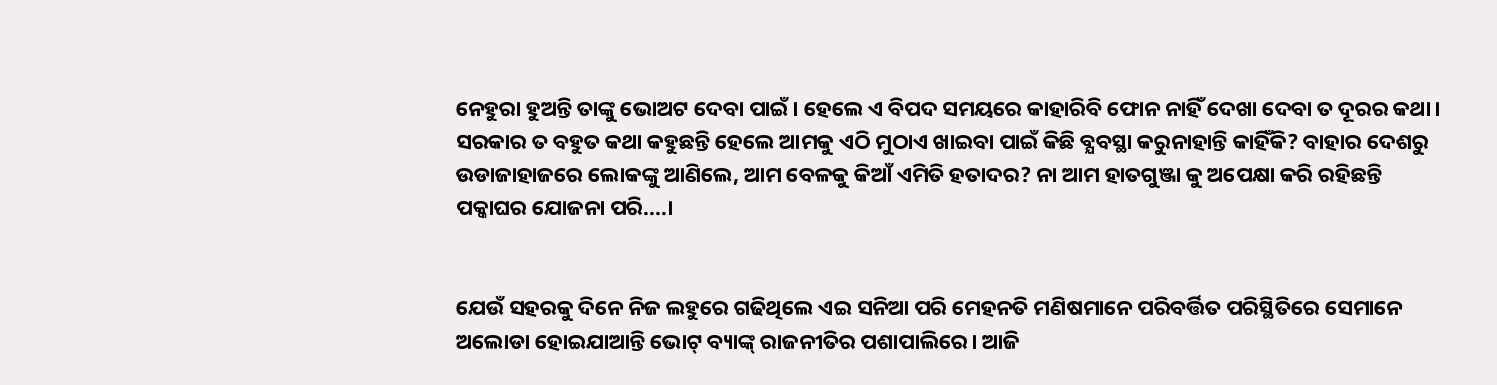ନେହୁରା ହୁଅନ୍ତି ତାଙ୍କୁ ଭୋଅଟ ଦେବା ପାଇଁ। ହେଲେ ଏ ବିପଦ ସମୟରେ କାହାରିବି ଫୋନ ନାହିଁ ଦେଖା ଦେବା ତ ଦୂରର କଥା। ସରକାର ତ ବହୁତ କଥା କହୁଛନ୍ତି ହେଲେ ଆମକୁ ଏଠି ମୁଠାଏ ଖାଇବା ପାଇଁ କିଛି ବ୍ଯବସ୍ଥା କରୁନାହାନ୍ତି କାହିଁକି? ବାହାର ଦେଶରୁ ଉଡାଜାହାଜରେ ଲୋକଙ୍କୁ ଆଣିଲେ, ଆମ ବେଳକୁ କିଆଁ ଏମିତି ହତାଦର? ନା ଆମ ହାତଗୁଞ୍ଜା କୁ ଅପେକ୍ଷା କରି ରହିଛନ୍ତି ପକ୍କାଘର ଯୋଜନା ପରି....।


ଯେଉଁ ସହରକୁ ଦିନେ ନିଜ ଲହୁରେ ଗଢିଥିଲେ ଏଇ ସନିଆ ପରି ମେହନତି ମଣିଷମାନେ ପରିବର୍ତ୍ତିତ ପରିସ୍ଥିତିରେ ସେମାନେ ଅଲୋଡା ହୋଇଯାଆନ୍ତି ଭୋଟ୍ ବ୍ୟାଙ୍କ୍ ରାଜନୀତିର ପଶାପାଲିରେ। ଆଜି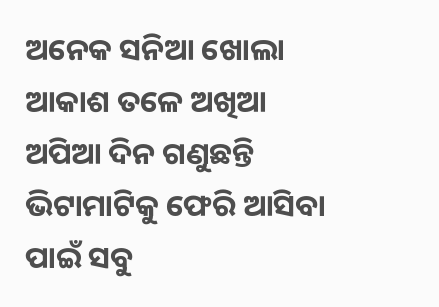ଅନେକ ସନିଆ ଖୋଲା ଆକାଶ ତଳେ ଅଖିଆ ଅପିଆ ଦିନ ଗଣୁଛନ୍ତି ଭିଟାମାଟିକୁ ଫେରି ଆସିବା ପାଇଁ ସବୁ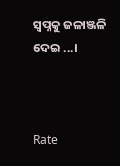ସ୍ବପ୍ନକୁ ଜଳାଞ୍ଜଳି ଦେଇ ...।



Rate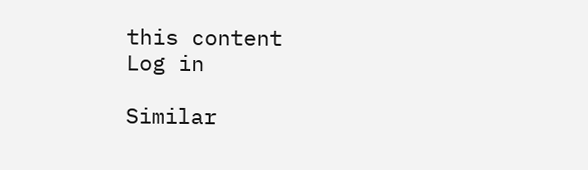this content
Log in

Similar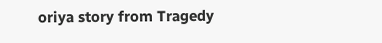oriya story from Tragedy